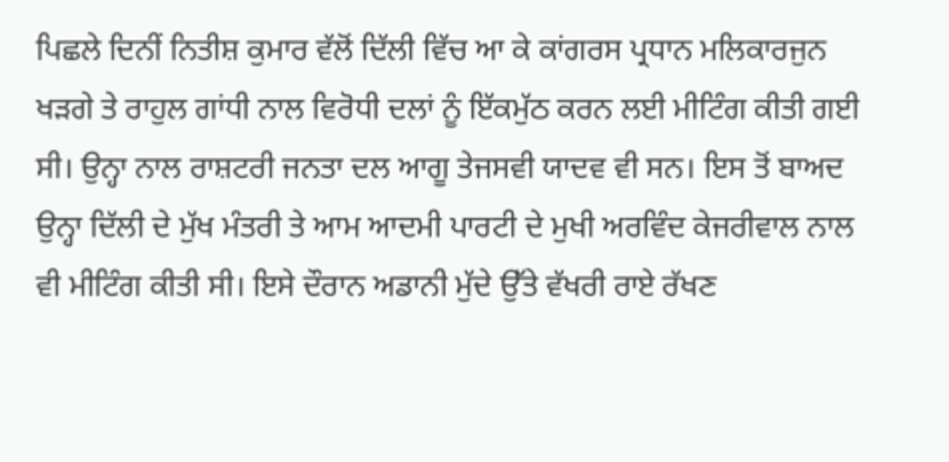ਪਿਛਲੇ ਦਿਨੀਂ ਨਿਤੀਸ਼ ਕੁਮਾਰ ਵੱਲੋਂ ਦਿੱਲੀ ਵਿੱਚ ਆ ਕੇ ਕਾਂਗਰਸ ਪ੍ਰਧਾਨ ਮਲਿਕਾਰਜੁਨ ਖੜਗੇ ਤੇ ਰਾਹੁਲ ਗਾਂਧੀ ਨਾਲ ਵਿਰੋਧੀ ਦਲਾਂ ਨੂੰ ਇੱਕਮੁੱਠ ਕਰਨ ਲਈ ਮੀਟਿੰਗ ਕੀਤੀ ਗਈ ਸੀ। ਉਨ੍ਹਾ ਨਾਲ ਰਾਸ਼ਟਰੀ ਜਨਤਾ ਦਲ ਆਗੂ ਤੇਜਸਵੀ ਯਾਦਵ ਵੀ ਸਨ। ਇਸ ਤੋਂ ਬਾਅਦ ਉਨ੍ਹਾ ਦਿੱਲੀ ਦੇ ਮੁੱਖ ਮੰਤਰੀ ਤੇ ਆਮ ਆਦਮੀ ਪਾਰਟੀ ਦੇ ਮੁਖੀ ਅਰਵਿੰਦ ਕੇਜਰੀਵਾਲ ਨਾਲ ਵੀ ਮੀਟਿੰਗ ਕੀਤੀ ਸੀ। ਇਸੇ ਦੌਰਾਨ ਅਡਾਨੀ ਮੁੱਦੇ ਉੱਤੇ ਵੱਖਰੀ ਰਾਏ ਰੱਖਣ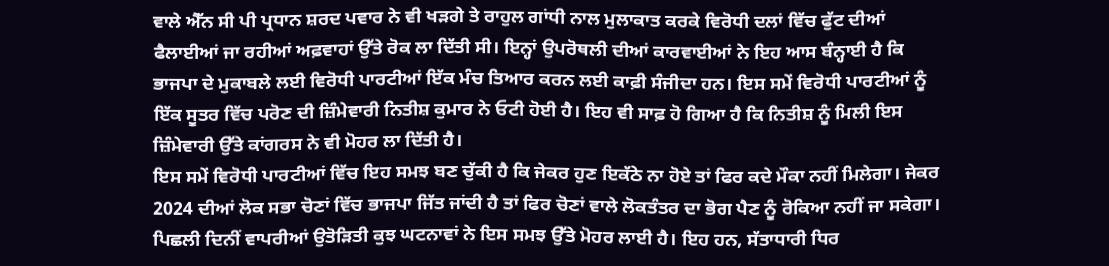ਵਾਲੇ ਐੱਨ ਸੀ ਪੀ ਪ੍ਰਧਾਨ ਸ਼ਰਦ ਪਵਾਰ ਨੇ ਵੀ ਖੜਗੇ ਤੇ ਰਾਹੁਲ ਗਾਂਧੀ ਨਾਲ ਮੁਲਾਕਾਤ ਕਰਕੇ ਵਿਰੋਧੀ ਦਲਾਂ ਵਿੱਚ ਫੁੱਟ ਦੀਆਂ ਫੈਲਾਈਆਂ ਜਾ ਰਹੀਆਂ ਅਫ਼ਵਾਹਾਂ ਉੱਤੇ ਰੋਕ ਲਾ ਦਿੱਤੀ ਸੀ। ਇਨ੍ਹਾਂ ਉਪਰੋਥਲੀ ਦੀਆਂ ਕਾਰਵਾਈਆਂ ਨੇ ਇਹ ਆਸ ਬੰਨ੍ਹਾਈ ਹੈ ਕਿ ਭਾਜਪਾ ਦੇ ਮੁਕਾਬਲੇ ਲਈ ਵਿਰੋਧੀ ਪਾਰਟੀਆਂ ਇੱਕ ਮੰਚ ਤਿਆਰ ਕਰਨ ਲਈ ਕਾਫ਼ੀ ਸੰਜੀਦਾ ਹਨ। ਇਸ ਸਮੇਂ ਵਿਰੋਧੀ ਪਾਰਟੀਆਂ ਨੂੰ ਇੱਕ ਸੂਤਰ ਵਿੱਚ ਪਰੋਣ ਦੀ ਜ਼ਿੰਮੇਵਾਰੀ ਨਿਤੀਸ਼ ਕੁਮਾਰ ਨੇ ਓਟੀ ਹੋਈ ਹੈ। ਇਹ ਵੀ ਸਾਫ਼ ਹੋ ਗਿਆ ਹੈ ਕਿ ਨਿਤੀਸ਼ ਨੂੰ ਮਿਲੀ ਇਸ ਜ਼ਿੰਮੇਵਾਰੀ ਉੱਤੇ ਕਾਂਗਰਸ ਨੇ ਵੀ ਮੋਹਰ ਲਾ ਦਿੱਤੀ ਹੈ।
ਇਸ ਸਮੇਂ ਵਿਰੋਧੀ ਪਾਰਟੀਆਂ ਵਿੱਚ ਇਹ ਸਮਝ ਬਣ ਚੁੱਕੀ ਹੈ ਕਿ ਜੇਕਰ ਹੁਣ ਇਕੱਠੇ ਨਾ ਹੋਏ ਤਾਂ ਫਿਰ ਕਦੇ ਮੌਕਾ ਨਹੀਂ ਮਿਲੇਗਾ। ਜੇਕਰ 2024 ਦੀਆਂ ਲੋਕ ਸਭਾ ਚੋਣਾਂ ਵਿੱਚ ਭਾਜਪਾ ਜਿੱਤ ਜਾਂਦੀ ਹੈ ਤਾਂ ਫਿਰ ਚੋਣਾਂ ਵਾਲੇ ਲੋਕਤੰਤਰ ਦਾ ਭੋਗ ਪੈਣ ਨੂੰ ਰੋਕਿਆ ਨਹੀਂ ਜਾ ਸਕੇਗਾ। ਪਿਛਲੀ ਦਿਨੀਂ ਵਾਪਰੀਆਂ ਉਤੋੜਿਤੀ ਕੁਝ ਘਟਨਾਵਾਂ ਨੇ ਇਸ ਸਮਝ ਉੱਤੇ ਮੋਹਰ ਲਾਈ ਹੈ। ਇਹ ਹਨ, ਸੱਤਾਧਾਰੀ ਧਿਰ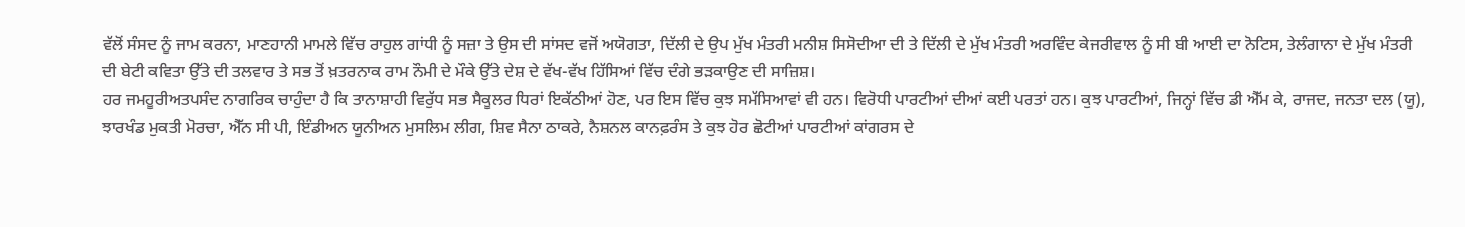ਵੱਲੋਂ ਸੰਸਦ ਨੂੰ ਜਾਮ ਕਰਨਾ, ਮਾਣਹਾਨੀ ਮਾਮਲੇ ਵਿੱਚ ਰਾਹੁਲ ਗਾਂਧੀ ਨੂੰ ਸਜ਼ਾ ਤੇ ਉਸ ਦੀ ਸਾਂਸਦ ਵਜੋਂ ਅਯੋਗਤਾ, ਦਿੱਲੀ ਦੇ ਉਪ ਮੁੱਖ ਮੰਤਰੀ ਮਨੀਸ਼ ਸਿਸੋਦੀਆ ਦੀ ਤੇ ਦਿੱਲੀ ਦੇ ਮੁੱਖ ਮੰਤਰੀ ਅਰਵਿੰਦ ਕੇਜਰੀਵਾਲ ਨੂੰ ਸੀ ਬੀ ਆਈ ਦਾ ਨੋਟਿਸ, ਤੇਲੰਗਾਨਾ ਦੇ ਮੁੱਖ ਮੰਤਰੀ ਦੀ ਬੇਟੀ ਕਵਿਤਾ ਉੱਤੇ ਦੀ ਤਲਵਾਰ ਤੇ ਸਭ ਤੋਂ ਖ਼ਤਰਨਾਕ ਰਾਮ ਨੌਮੀ ਦੇ ਮੌਕੇ ਉੱਤੇ ਦੇਸ਼ ਦੇ ਵੱਖ-ਵੱਖ ਹਿੱਸਿਆਂ ਵਿੱਚ ਦੰਗੇ ਭੜਕਾਉਣ ਦੀ ਸਾਜ਼ਿਸ਼।
ਹਰ ਜਮਹੂਰੀਅਤਪਸੰਦ ਨਾਗਰਿਕ ਚਾਹੁੰਦਾ ਹੈ ਕਿ ਤਾਨਾਸ਼ਾਹੀ ਵਿਰੁੱਧ ਸਭ ਸੈਕੂਲਰ ਧਿਰਾਂ ਇਕੱਠੀਆਂ ਹੋਣ, ਪਰ ਇਸ ਵਿੱਚ ਕੁਝ ਸਮੱਸਿਆਵਾਂ ਵੀ ਹਨ। ਵਿਰੋਧੀ ਪਾਰਟੀਆਂ ਦੀਆਂ ਕਈ ਪਰਤਾਂ ਹਨ। ਕੁਝ ਪਾਰਟੀਆਂ, ਜਿਨ੍ਹਾਂ ਵਿੱਚ ਡੀ ਐੱਮ ਕੇ, ਰਾਜਦ, ਜਨਤਾ ਦਲ (ਯੂ), ਝਾਰਖੰਡ ਮੁਕਤੀ ਮੋਰਚਾ, ਐੱਨ ਸੀ ਪੀ, ਇੰਡੀਅਨ ਯੂਨੀਅਨ ਮੁਸਲਿਮ ਲੀਗ, ਸ਼ਿਵ ਸੈਨਾ ਠਾਕਰੇ, ਨੈਸ਼ਨਲ ਕਾਨਫ਼ਰੰਸ ਤੇ ਕੁਝ ਹੋਰ ਛੋਟੀਆਂ ਪਾਰਟੀਆਂ ਕਾਂਗਰਸ ਦੇ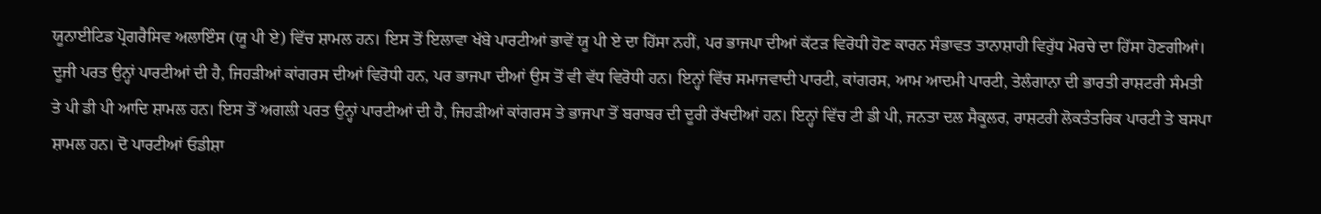ਯੂਨਾਈਟਿਡ ਪ੍ਰੋਗਰੈਸਿਵ ਅਲਾਇੰਸ (ਯੂ ਪੀ ਏ) ਵਿੱਚ ਸ਼ਾਮਲ ਹਨ। ਇਸ ਤੋਂ ਇਲਾਵਾ ਖੱਬੇ ਪਾਰਟੀਆਂ ਭਾਵੇਂ ਯੂ ਪੀ ਏ ਦਾ ਹਿੱਸਾ ਨਹੀਂ, ਪਰ ਭਾਜਪਾ ਦੀਆਂ ਕੱਟੜ ਵਿਰੋਧੀ ਹੋਣ ਕਾਰਨ ਸੰਭਾਵਤ ਤਾਨਾਸ਼ਾਹੀ ਵਿਰੁੱਧ ਮੋਰਚੇ ਦਾ ਹਿੱਸਾ ਹੋਣਗੀਆਂ।
ਦੂਜੀ ਪਰਤ ਉਨ੍ਹਾਂ ਪਾਰਟੀਆਂ ਦੀ ਹੈ, ਜਿਹੜੀਆਂ ਕਾਂਗਰਸ ਦੀਆਂ ਵਿਰੋਧੀ ਹਨ, ਪਰ ਭਾਜਪਾ ਦੀਆਂ ਉਸ ਤੋਂ ਵੀ ਵੱਧ ਵਿਰੋਧੀ ਹਨ। ਇਨ੍ਹਾਂ ਵਿੱਚ ਸਮਾਜਵਾਦੀ ਪਾਰਟੀ, ਕਾਂਗਰਸ, ਆਮ ਆਦਮੀ ਪਾਰਟੀ, ਤੇਲੰਗਾਨਾ ਦੀ ਭਾਰਤੀ ਰਾਸ਼ਟਰੀ ਸੰਮਤੀ ਤੇ ਪੀ ਡੀ ਪੀ ਆਦਿ ਸ਼ਾਮਲ ਹਨ। ਇਸ ਤੋਂ ਅਗਲੀ ਪਰਤ ਉਨ੍ਹਾਂ ਪਾਰਟੀਆਂ ਦੀ ਹੈ, ਜਿਹੜੀਆਂ ਕਾਂਗਰਸ ਤੇ ਭਾਜਪਾ ਤੋਂ ਬਰਾਬਰ ਦੀ ਦੂਰੀ ਰੱਖਦੀਆਂ ਹਨ। ਇਨ੍ਹਾਂ ਵਿੱਚ ਟੀ ਡੀ ਪੀ, ਜਨਤਾ ਦਲ ਸੈਕੂਲਰ, ਰਾਸ਼ਟਰੀ ਲੋਕਤੰਤਰਿਕ ਪਾਰਟੀ ਤੇ ਬਸਪਾ ਸ਼ਾਮਲ ਹਨ। ਦੋ ਪਾਰਟੀਆਂ ਓਡੀਸ਼ਾ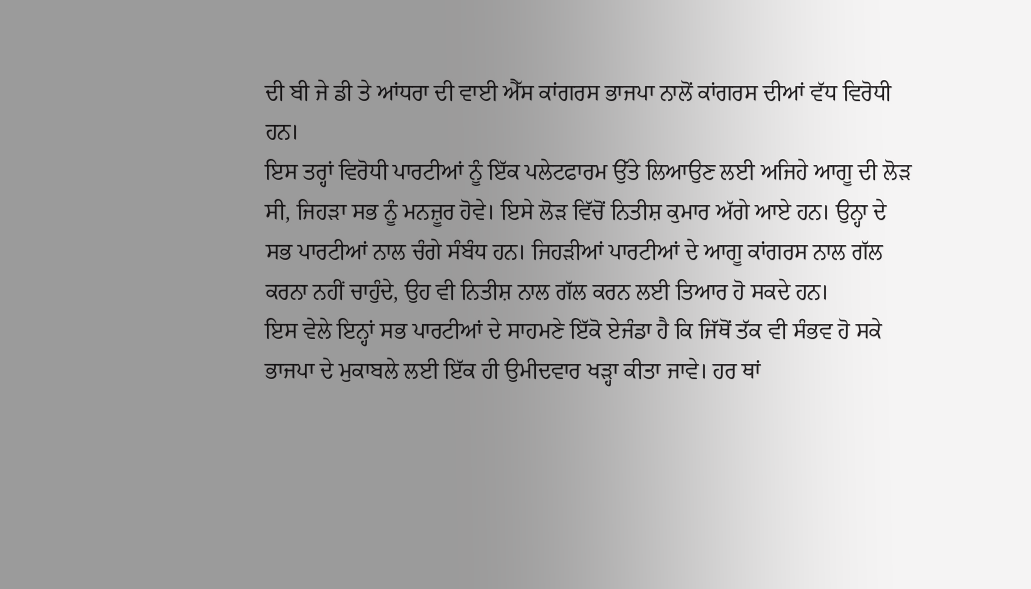ਦੀ ਬੀ ਜੇ ਡੀ ਤੇ ਆਂਧਰਾ ਦੀ ਵਾਈ ਐੱਸ ਕਾਂਗਰਸ ਭਾਜਪਾ ਨਾਲੋਂ ਕਾਂਗਰਸ ਦੀਆਂ ਵੱਧ ਵਿਰੋਧੀ ਹਨ।
ਇਸ ਤਰ੍ਹਾਂ ਵਿਰੋਧੀ ਪਾਰਟੀਆਂ ਨੂੰ ਇੱਕ ਪਲੇਟਫਾਰਮ ਉੱਤੇ ਲਿਆਉਣ ਲਈ ਅਜਿਹੇ ਆਗੂ ਦੀ ਲੋੜ ਸੀ, ਜਿਹੜਾ ਸਭ ਨੂੰ ਮਨਜ਼ੂਰ ਹੋਵੇ। ਇਸੇ ਲੋੜ ਵਿੱਚੋਂ ਨਿਤੀਸ਼ ਕੁਮਾਰ ਅੱਗੇ ਆਏ ਹਨ। ਉਨ੍ਹਾ ਦੇ ਸਭ ਪਾਰਟੀਆਂ ਨਾਲ ਚੰਗੇ ਸੰਬੰਧ ਹਨ। ਜਿਹੜੀਆਂ ਪਾਰਟੀਆਂ ਦੇ ਆਗੂ ਕਾਂਗਰਸ ਨਾਲ ਗੱਲ ਕਰਨਾ ਨਹੀਂ ਚਾਹੁੰਦੇ, ਉਹ ਵੀ ਨਿਤੀਸ਼ ਨਾਲ ਗੱਲ ਕਰਨ ਲਈ ਤਿਆਰ ਹੋ ਸਕਦੇ ਹਨ।
ਇਸ ਵੇਲੇ ਇਨ੍ਹਾਂ ਸਭ ਪਾਰਟੀਆਂ ਦੇ ਸਾਹਮਣੇ ਇੱਕੋ ਏਜੰਡਾ ਹੈ ਕਿ ਜਿੱਥੋਂ ਤੱਕ ਵੀ ਸੰਭਵ ਹੋ ਸਕੇ ਭਾਜਪਾ ਦੇ ਮੁਕਾਬਲੇ ਲਈ ਇੱਕ ਹੀ ਉਮੀਦਵਾਰ ਖੜ੍ਹਾ ਕੀਤਾ ਜਾਵੇ। ਹਰ ਥਾਂ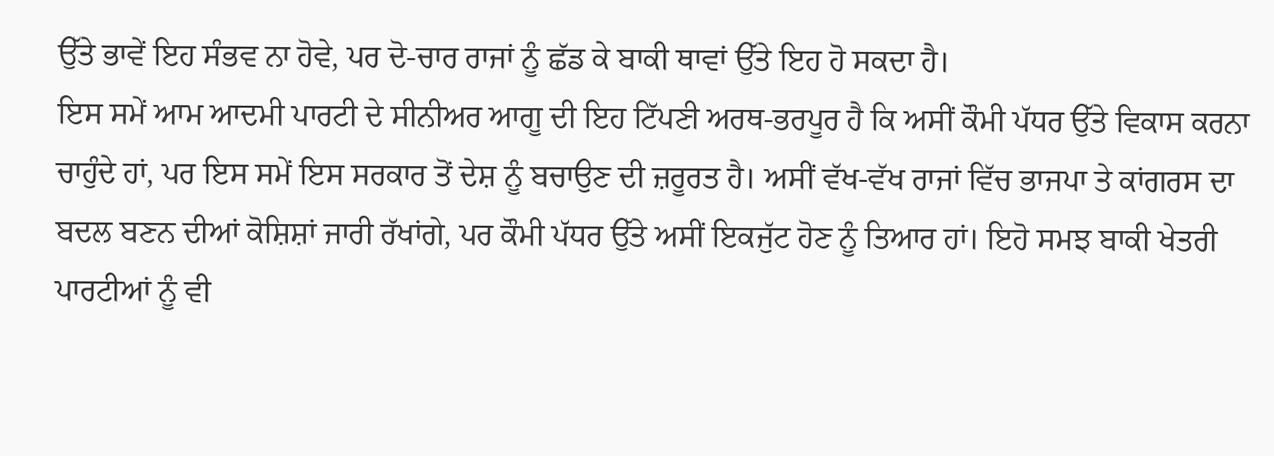ਉੱਤੇ ਭਾਵੇਂ ਇਹ ਸੰਭਵ ਨਾ ਹੋਵੇ, ਪਰ ਦੋ-ਚਾਰ ਰਾਜਾਂ ਨੂੰ ਛੱਡ ਕੇ ਬਾਕੀ ਥਾਵਾਂ ਉੱਤੇ ਇਹ ਹੋ ਸਕਦਾ ਹੈ।
ਇਸ ਸਮੇਂ ਆਮ ਆਦਮੀ ਪਾਰਟੀ ਦੇ ਸੀਨੀਅਰ ਆਗੂ ਦੀ ਇਹ ਟਿੱਪਣੀ ਅਰਥ-ਭਰਪੂਰ ਹੈ ਕਿ ਅਸੀਂ ਕੌਮੀ ਪੱਧਰ ਉੱਤੇ ਵਿਕਾਸ ਕਰਨਾ ਚਾਹੁੰਦੇ ਹਾਂ, ਪਰ ਇਸ ਸਮੇਂ ਇਸ ਸਰਕਾਰ ਤੋਂ ਦੇਸ਼ ਨੂੰ ਬਚਾਉਣ ਦੀ ਜ਼ਰੂਰਤ ਹੈ। ਅਸੀਂ ਵੱਖ-ਵੱਖ ਰਾਜਾਂ ਵਿੱਚ ਭਾਜਪਾ ਤੇ ਕਾਂਗਰਸ ਦਾ ਬਦਲ ਬਣਨ ਦੀਆਂ ਕੋਸ਼ਿਸ਼ਾਂ ਜਾਰੀ ਰੱਖਾਂਗੇ, ਪਰ ਕੌਮੀ ਪੱਧਰ ਉੱਤੇ ਅਸੀਂ ਇਕਜੁੱਟ ਹੋਣ ਨੂੰ ਤਿਆਰ ਹਾਂ। ਇਹੋ ਸਮਝ ਬਾਕੀ ਖੇਤਰੀ ਪਾਰਟੀਆਂ ਨੂੰ ਵੀ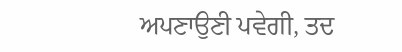ਅਪਣਾਉਣੀ ਪਵੇਗੀ, ਤਦ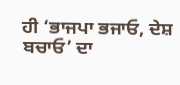ਹੀ ‘ਭਾਜਪਾ ਭਜਾਓ, ਦੇਸ਼ ਬਚਾਓ’ ਦਾ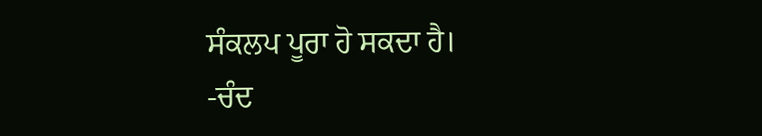ਸੰਕਲਪ ਪੂਰਾ ਹੋ ਸਕਦਾ ਹੈ।
-ਚੰਦ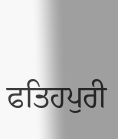ਫਤਿਹਪੁਰੀ